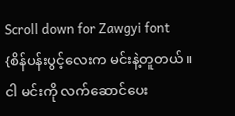Scroll down for Zawgyi font
{စိန်ပန်းပွင့်လေးက မင်းနဲ့တူတယ်။
ငါ မင်းကို လက်ဆောင်ပေး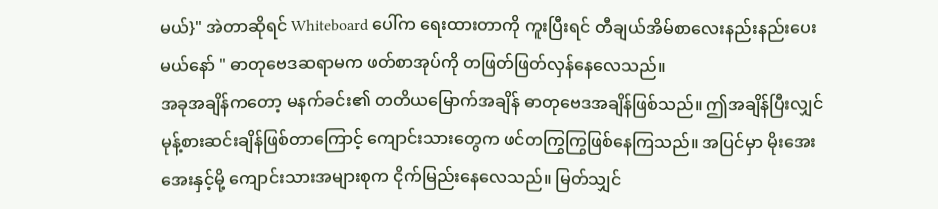မယ်}" အဲတာဆိုရင် Whiteboard ပေါ်က ရေးထားတာကို ကူးပြီးရင် တီချယ်အိမ်စာလေးနည်းနည်းပေးမယ်နော် " ဓာတုဗေဒဆရာမက ဖတ်စာအုပ်ကို တဖြတ်ဖြတ်လှန်နေလေသည်။
အခုအချိန်ကတော့ မနက်ခင်း၏ တတိယမြောက်အချိန် ဓာတုဗေဒအချိန်ဖြစ်သည်။ ဤအချိန်ပြီးလျှင် မုန့်စားဆင်းချိန်ဖြစ်တာကြောင့် ကျောင်းသားတွေက ဖင်တကြွကြွဖြစ်နေကြသည်။ အပြင်မှာ မိုးအေးအေးနှင့်မို့ ကျောင်းသားအများစုက ငိုက်မြည်းနေလေသည်။ မြတ်သျှင်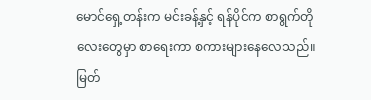မောင်ရှေ့တန်းက မင်းခန့်နှင့် ရန်ပိုင်က စာရွက်တိုလေးတွေမှာ စာရေးကာ စကားများနေလေသည်။ မြတ်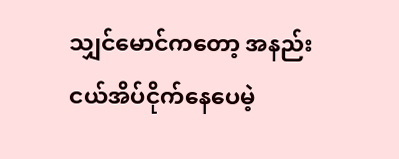သျှင်မောင်ကတော့ အနည်းငယ်အိပ်ငိုက်နေပေမဲ့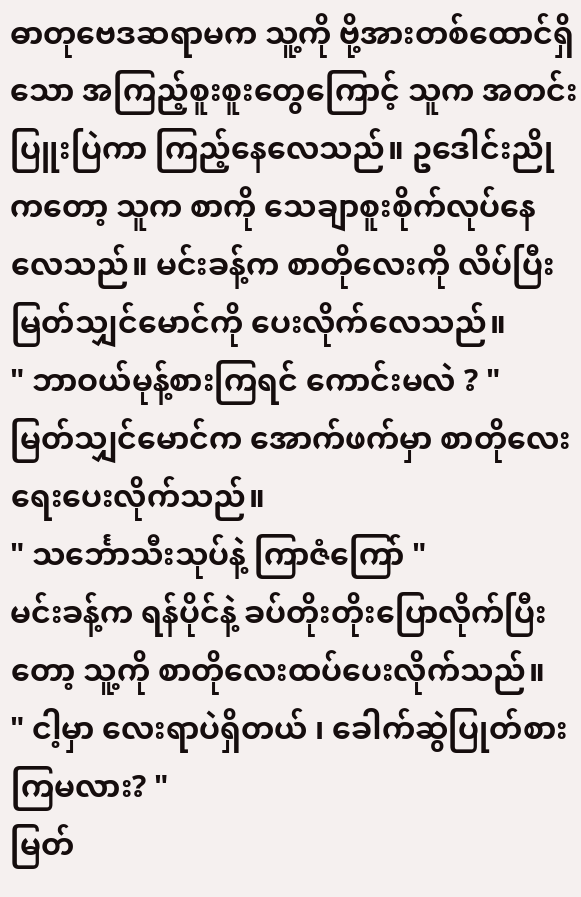ဓာတုဗေဒဆရာမက သူ့ကို ဗို့အားတစ်ထောင်ရှိသော အကြည့်စူးစူးတွေကြောင့် သူက အတင်းပြူးပြဲကာ ကြည့်နေလေသည်။ ဥဒေါင်းညိုကတော့ သူက စာကို သေချာစူးစိုက်လုပ်နေလေသည်။ မင်းခန့်က စာတိုလေးကို လိပ်ပြီး မြတ်သျှင်မောင်ကို ပေးလိုက်လေသည်။
" ဘာဝယ်မုန့်စားကြရင် ကောင်းမလဲ ? "
မြတ်သျှင်မောင်က အောက်ဖက်မှာ စာတိုလေးရေးပေးလိုက်သည်။
" သင်္ဘောသီးသုပ်နဲ့ ကြာဇံကြော် "
မင်းခန့်က ရန်ပိုင်နဲ့ ခပ်တိုးတိုးပြောလိုက်ပြီးတော့ သူ့ကို စာတိုလေးထပ်ပေးလိုက်သည်။
" ငါ့မှာ လေးရာပဲရှိတယ် ၊ ခေါက်ဆွဲပြုတ်စားကြမလား? "
မြတ်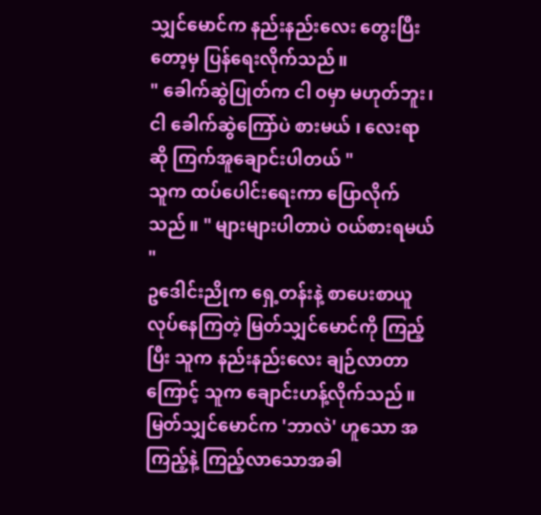သျှင်မောင်က နည်းနည်းလေး တွေးပြီးတော့မှ ပြန်ရေးလိုက်သည်။
" ခေါက်ဆွဲပြုတ်က ငါ ဝမှာ မဟုတ်ဘူး၊ ငါ ခေါက်ဆွဲကြော်ပဲ စားမယ် ၊ လေးရာဆို ကြက်အူချောင်းပါတယ် "
သူက ထပ်ပေါင်းရေးကာ ပြောလိုက်သည်။ " များများပါတာပဲ ဝယ်စားရမယ် "
ဥဒေါင်းညိုက ရှေ့တန်းနဲ့ စာပေးစာယူလုပ်နေကြတဲ့ မြတ်သျှင်မောင်ကို ကြည့်ပြီး သူက နည်းနည်းလေး ချဉ်လာတာကြောင့် သူက ချောင်းဟန့်လိုက်သည်။ မြတ်သျှင်မောင်က 'ဘာလဲ' ဟူသော အကြည့်နဲ့ ကြည့်လာသောအခါ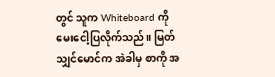တွင် သူက Whiteboard ကို မေးငေါ့ပြလိုက်သည်။ မြတ်သျှင်မောင်က အဲခါမှ စာကို အ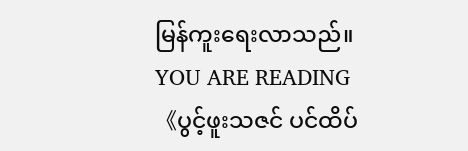မြန်ကူးရေးလာသည်။
YOU ARE READING
《ပွင့်ဖူးသဇင် ပင်ထိပ်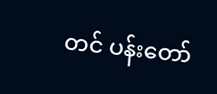တင် ပန်းတော်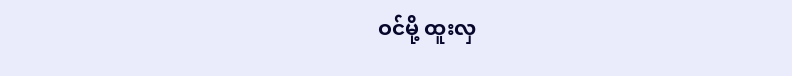ဝင်မို့ ထူးလှ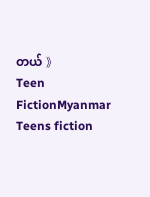တယ် 》
Teen FictionMyanmar Teens fiction